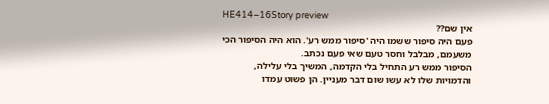HE414–16Story preview
אין שם??
פעם היה סיפור ששמו היה 'סיפור ממש רע'. הוא היה הסיפור הכי משעמם, מבלבל וחסר טעם שאי פעם נכתב.
הסיפור ממש רע התחיל בלי הקדמה, המשיך בלי עלילה, והדמויות שלו לא עשו שום דבר מעניין. הן פשוט עמדו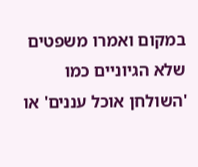במקום ואמרו משפטים שלא הגיוניים כמו 'השולחן אוכל עננים' או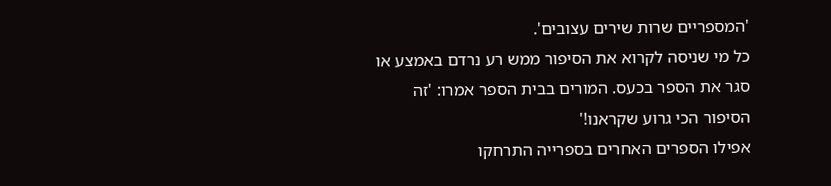'המספריים שרות שירים עצובים'.
כל מי שניסה לקרוא את הסיפור ממש רע נרדם באמצע או סגר את הספר בכעס. המורים בבית הספר אמרו: 'זה הסיפור הכי גרוע שקראנו!'
אפילו הספרים האחרים בספרייה התרחקו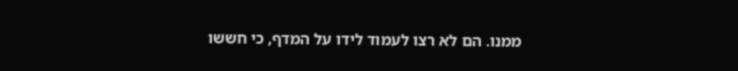ממנו. הם לא רצו לעמוד לידו על המדף, כי חששו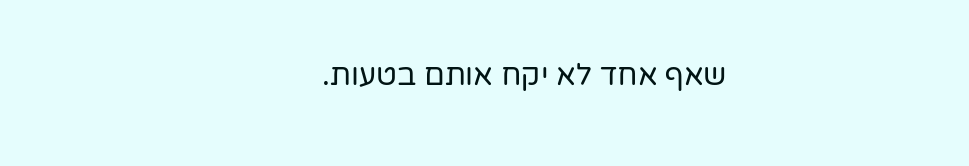שאף אחד לא יקח אותם בטעות.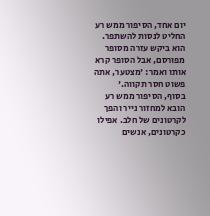יום אחד, הסיפור ממש רע החליט לנסות להשתפר. הוא ביקש עזרה מסופר מפורסם, אבל הסופר קרא אותו ואמר: 'מצטער, אתה פשוט חסר תקווה.'
בסוף, הסיפור ממש רע הובא למחזור נייר והפך לקרטונים של חלב. אפילו כקרטונים, אנשים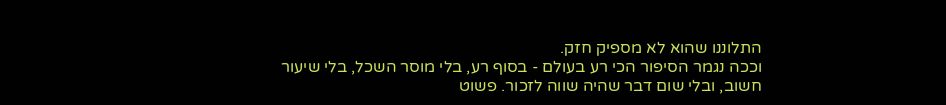התלוננו שהוא לא מספיק חזק.
וככה נגמר הסיפור הכי רע בעולם - בסוף רע, בלי מוסר השכל, בלי שיעור חשוב, ובלי שום דבר שהיה שווה לזכור. פשוט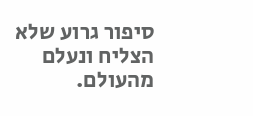סיפור גרוע שלא הצליח ונעלם מהעולם.